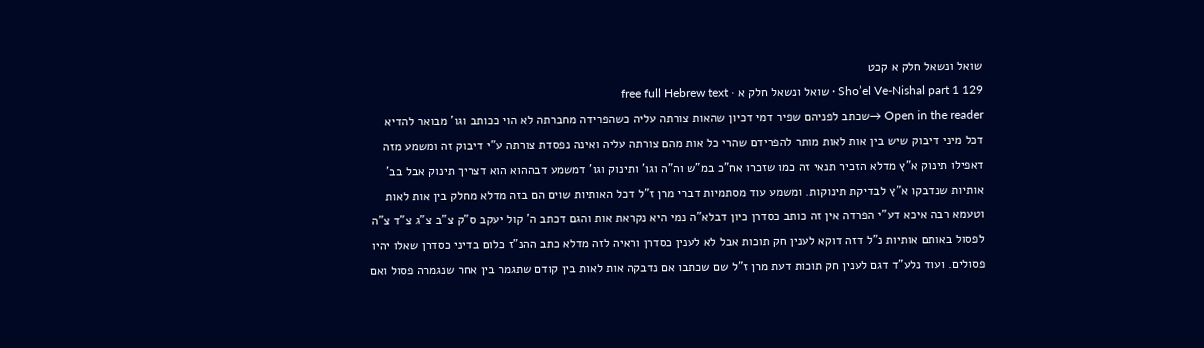שואל ונשאל חלק א קכט
Sho’el Ve-Nishal part 1 129 · שואל ונשאל חלק א · free full Hebrew text
Open in the reader →שכתב לפניהם שפיר דמי דכיון שהאות צורתה עליה כשהפרידה מחברתה לא הוי ככותב וגו' מבואר להדיא דכל מיני דיבוק שיש בין אות לאות מותר להפרידם שהרי כל אות מהם צורתה עליה ואינה נפסדת צורתה ע"י דיבוק זה ומשמע מזה דאפילו תינוק א"ץ מדלא הזכיר תנאי זה כמו שזכרו אח"כ במ"ש וה"ה וגו' ותינוק וגו' דמשמע דבההוא הוא דצריך תינוק אבל בב' אותיות שנדבקו א"ץ לבדיקת תינוקות. ומשמע עוד מסתמיות דברי מרן ז"ל דכל האותיות שוים הם בזה מדלא מחלק בין אות לאות וטעמא רבה איכא דע"י הפרדה אין זה כותב כסדרן כיון דבלא"ה נמי היא נקראת אות והגם דכתב ה' קול יעקב ס"ק צ"ב צ"ג צ"ד צ"ה לפסול באותם אותיות נ"ל דזה דוקא לענין חק תוכות אבל לא לענין כסדרן וראיה לזה מדלא כתב ההנ"ז כלום בדיני כסדרן שאלו יהיו פסולים. ועוד נלע"ד דגם לענין חק תוכות דעת מרן ז"ל שם שכתבו אם נדבקה אות לאות בין קודם שתגמר בין אחר שנגמרה פסול ואם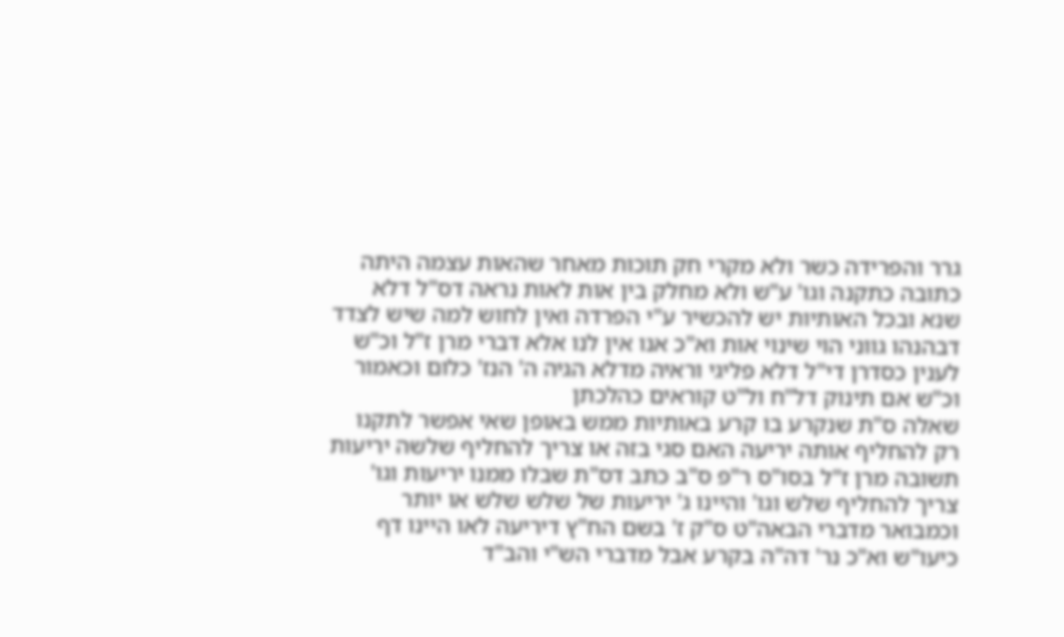גרר והפרידה כשר ולא מקרי חק תוכות מאחר שהאות עצמה היתה כתובה כתקנה וגו' ע"ש ולא מחלק בין אות לאות נראה דס"ל דלא שנא ובכל האותיות יש להכשיר ע"י הפרדה ואין לחוש למה שיש לצדד דבהנהו גווני הוי שינוי אות וא"כ אנו אין לנו אלא דברי מרן ז"ל וכ"ש לענין כסדרן די"ל דלא פליגי וראיה מדלא הגיה ה' הנז' כלום וכאמור וכ"ש אם תינוק דל"ח ול"ט קוראים כהלכתן
שאלה ס"ת שנקרע בו קרע באותיות ממש באופן שאי אפשר לתקנו רק להחליף אותה יריעה האם סגי בזה או צריך להחליף שלשה יריעות
תשובה מרן ז"ל בסו"ס ר"פ ס"ב כתב דס"ת שבלו ממנו יריעות וגו' צריך להחליף שלש וגו' והיינו ג' יריעות של שלש שלש או יותר וכמבואר מדברי הבאה"ט ס"ק ז' בשם הח"ץ דיריעה לאו היינו דף כיעו"ש וא"כ נר' דה"ה בקרע אבל מדברי הש"י והב"ד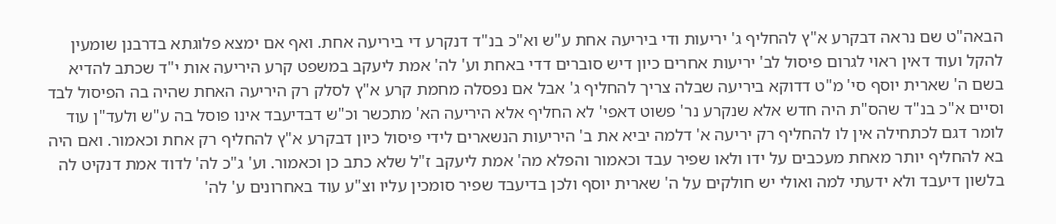הבאה"ט שם נראה דבקרע א"ץ להחליף ג' יריעות ודי ביריעה אחת ע"ש וא"כ בנ"ד דנקרע די ביריעה אחת. ואף אם ימצא פלוגתא בדרבנן שומעין להקל ועוד דאין ראוי לגרום פיסול לב' יריעות אחרים כיון דיש סוברים דדי באחת וע' לה' אמת ליעקב במשפט קרע היריעה אות י"ד שכתב להדיא בשם ה' שארית יוסף סי' מ"ט דדוקא ביריעה שבלה צריך להחליף ג' אבל אם נפסלה מחמת קרע א"ץ לסלק רק היריעה האחת שהיה בה הפיסול לבד וסיים א"כ בנ"ד שהס"ת היה חדש אלא שנקרע נר' פשוט דאפי' לא החליף אלא היריעה הא' מתכשר וכ"ש דבדיעבד אינו פוסל בה ע"ש ולעד"ן עוד לומר דגם לכתחילה אין לו להחליף רק יריעה א' דלמה יביא את ב' היריעות הנשארים לידי פיסול כיון דבקרע א"ץ להחליף רק אחת וכאמור. ואם היה בא להחליף יותר מאחת מעכבים על ידו ולאו שפיר עבד וכאמור והפלא מה' אמת ליעקב ז"ל שלא כתב כן וכאמור. וע' ג"כ לה' לדוד אמת דנקיט לה בלשון דיעבד ולא ידעתי למה ואולי יש חולקים על ה' שארית יוסף ולכן בדיעבד שפיר סומכין עליו וצ"ע עוד באחרונים ע' לה'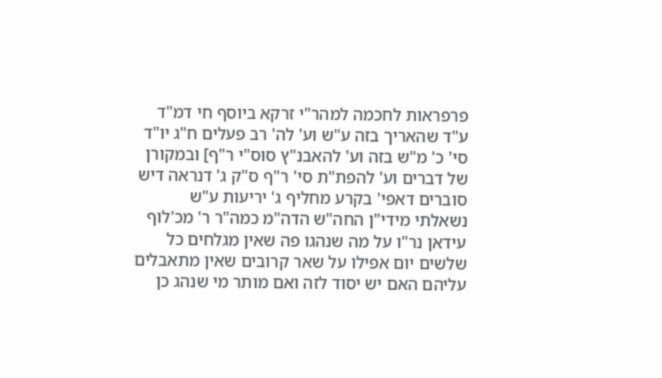פרפראות לחכמה למהר"י זרקא ביוסף חי דמ"ד ע"ד שהאריך בזה ע"ש וע' לה' רב פעלים ח"ג יו"ד סי' כ' מ"ש בזה וע' להאבנ"ץ סוס"י ר"ף] ובמקורן של דברים וע' להפת"ת סי' ר"ף ס"ק ג' דנראה דיש סוברים דאפי' בקרע מחליף ג' יריעות ע"ש
נשאלתי מידי"ן החה"ש הדה"מ כמה"ר ר' מכ'לוף עידאן נר"ו על מה שנהגו פה שאין מגלחים כל שלשים יום אפילו על שאר קרובים שאין מתאבלים עליהם האם יש יסוד לזה ואם מותר מי שנהג כן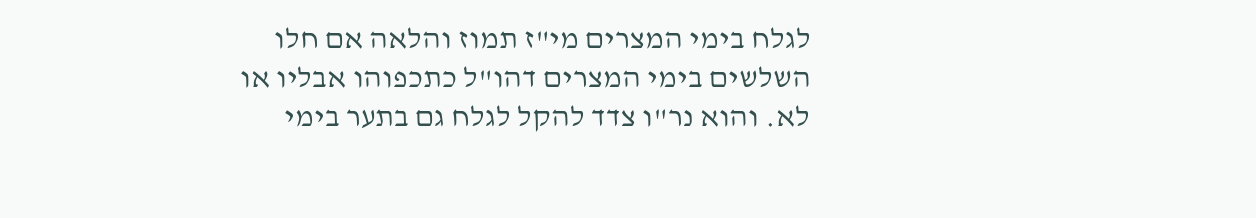לגלח בימי המצרים מי"ז תמוז והלאה אם חלו השלשים בימי המצרים דהו"ל כתכפוהו אבליו או לא. והוא נר"ו צדד להקל לגלח גם בתער בימי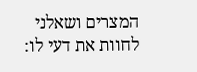המצרים ושאלני לחוות את דעי לו: